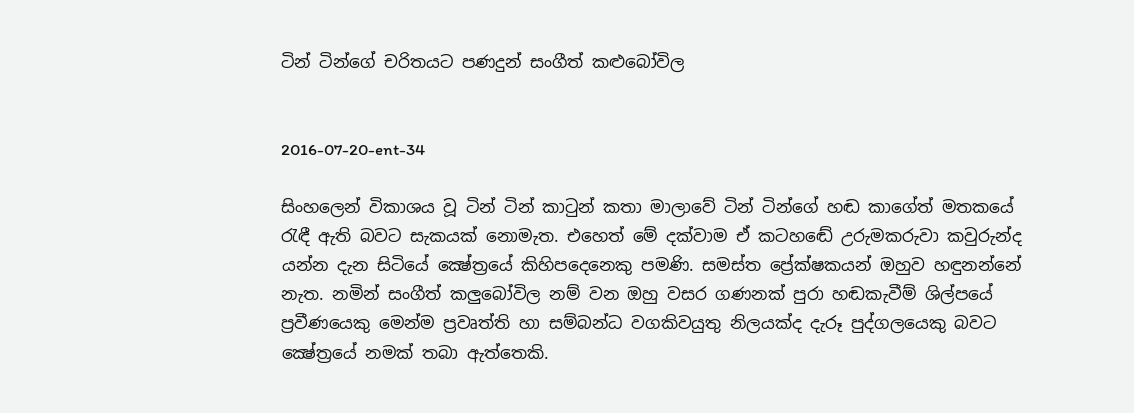ටින් ටින්ගේ චරිතයට පණදුන් සංගීත් කළුබෝවිල


2016-07-20-ent-34

සිංහලෙන් විකාශය වූ ටින් ටින් කාටුන් කතා මාලාවේ ටින් ටින්ගේ හඬ කාගේත් මතකයේ රැඳී ඇති බවට සැකයක් නොමැත. එහෙත් මේ දක්වාම ඒ කටහ‍ඬේ උරුමකරුවා කවුරුන්ද යන්න දැන සිටියේ ක්‍ෂේත්‍රයේ කිහිපදෙනෙකු පමණි. සමස්ත ප්‍රේක්ෂකයන් ඔහුව හඳුනන්නේ නැත. නමින් සංගීත් කලුබෝවිල නම් වන ඔහු වසර ගණනක් පුරා හඬකැවීම් ශිල්පයේ ප්‍රවීණයෙකු මෙන්ම ප්‍රවෘත්ති හා සම්බන්ධ වගකිවයුතු නිලයක්ද දැරූ පුද්ගලයෙකු බවට ක්‍ෂේත්‍රයේ නමක් තබා ඇත්තෙකි.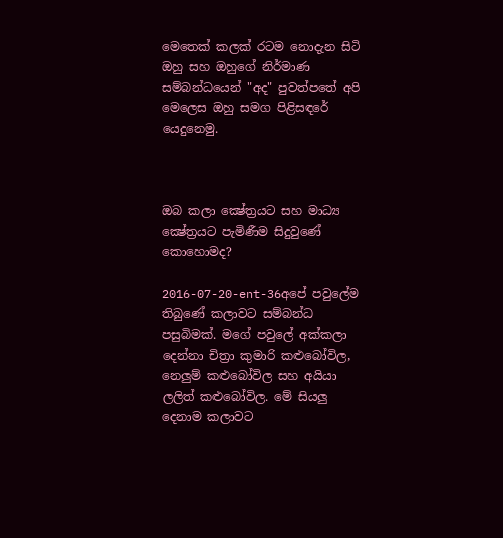මෙතෙක් කලක් රටම නොදැන සිටි ඔහු සහ ඔහුගේ නිර්මාණ සම්බන්ධයෙන් "අද" පුවත්පතේ අපි මෙලෙස ඔහු සමග පිළිසඳරේ යෙදුනෙමු.



ඔබ කලා ක්‍ෂේත්‍රයට සහ මාධ්‍ය ක්‍ෂේත්‍රයට පැමිණීම සිදුවුණේ කොහොමද?

2016-07-20-ent-36අපේ පවුලේම තිබුණේ කලාවට සම්බන්ධ පසුබිමක්. මගේ පවුලේ අක්කලා දෙන්නා චිත්‍රා කුමාරි කළුබෝවිල, නෙලුම් කළුබෝවිල සහ අයියා ලලිත් කළුබෝවිල. මේ සියලු දෙනාම කලාවට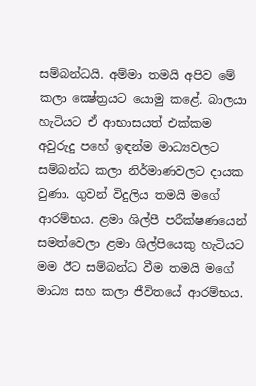සම්බන්ධයි. අම්මා තමයි අපිව මේ කලා ක්‍ෂේත්‍රයට යොමු කළේ. බාලයා හැටියට ඒ ආභාසයත් එක්කම අවුරුදු පහේ ඉඳන්ම මාධ්‍යවලට සම්බන්ධ කලා නිර්මාණවලට දායක වුණා. ගුවන් විදුලිය තමයි මගේ ආරම්භය. ළමා ශිල්පී පරීක්ෂණයෙන් සමත්වෙලා ළමා ශිල්පියෙකු හැටියට මම ඊට සම්බන්ධ වීම තමයි මගේ මාධ්‍ය සහ කලා ජීවිතයේ ආරම්භය.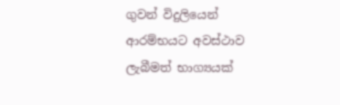ගුවන් විදුලියෙන් ආරම්භයට අවස්ථාව ලැබීමත් භාග්‍යයක්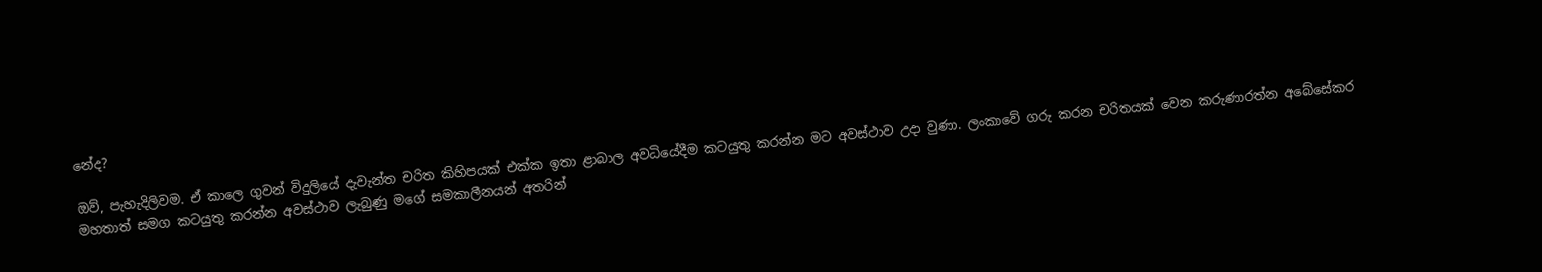නේද?

ඔව්, පැහැදිලිවම. ඒ කාලෙ ගුවන් විදුලියේ දැවැන්ත චරිත කිහිපයක් එක්ක ඉතා ළාබාල අවධියේදීම කටයුතු කරන්න මට අවස්ථාව උදා වුණා. ලංකාවේ ගරු කරන චරිතයක් වෙන කරුණාරත්න අබේසේකර මහතාත් සමග කටයුතු කරන්න අවස්ථාව ලැබුණු මගේ සමකාලීනයන් අතරින්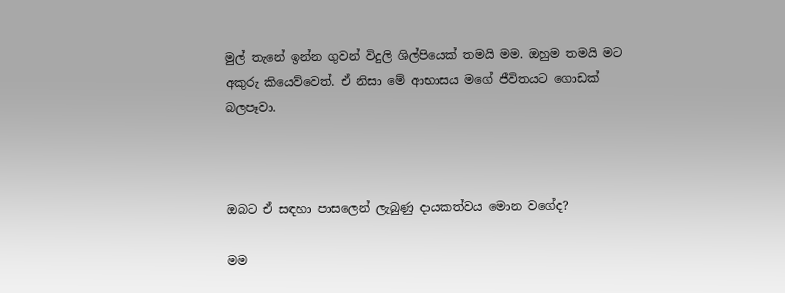මුල් තැනේ ඉන්න ගුවන් විදුලි ශිල්පියෙක් තමයි මම. ඔහුම තමයි මට අකුරු කියෙව්වෙත්. ඒ නිසා මේ ආභාසය මගේ ජීවිතයට ගොඩක් බලපෑවා.



ඔබට ඒ සඳහා පාසලෙන් ලැබුණු දායකත්වය මොන වගේද?

මම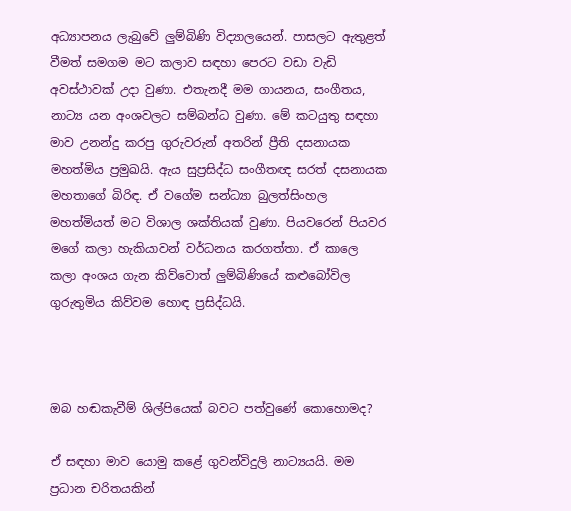අධ්‍යාපනය ලැබුවේ ලුම්බිණි විද්‍යාලයෙන්. පාසලට ඇතුළත් වීමත් සමගම මට කලාව සඳහා පෙරට වඩා වැඩි අවස්ථාවක් උදා වුණා. එතැනදී මම ගායනය, සංගීතය, නාට්‍ය යන අංශවලට සම්බන්ධ වුණා. මේ කටයුතු සඳහා මාව උනන්දු කරපු ගුරුවරුන් අතරින් ප්‍රීති දසනායක මහත්මිය ප්‍රමුඛයි. ඇය සුප්‍රසිද්ධ සංගීතඥ සරත් දසනායක මහතාගේ බිරිඳ. ඒ වගේම සන්ධ්‍යා බුලත්සිංහල මහත්මියත් මට විශාල ශක්තියක් වුණා. පියවරෙන් පියවර මගේ කලා හැකියාවන් වර්ධනය කරගත්තා. ඒ කාලෙ කලා අංශය ගැන කිව්වොත් ලුම්බිණියේ කළුබෝවිල ගුරුතුමිය කිව්වම හොඳ ප්‍රසිද්ධයි.



ඔබ හඬකැවීම් ශිල්පියෙක් බවට පත්වුණේ කොහොමද?

ඒ සඳහා මාව යොමු කළේ ගුවන්විදුලි නාට්‍යයයි. මම ප්‍රධාන චරිතයකින්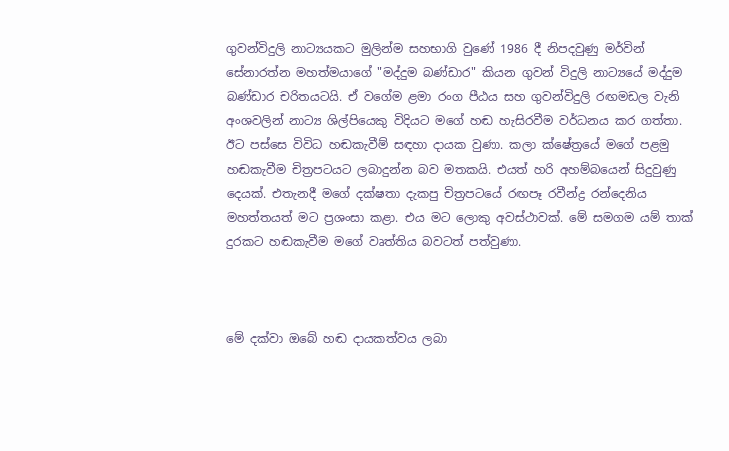ගුවන්විදුලි නාට්‍යයකට මුලින්ම සහභාගි වුණේ 1986 දී නිපදවුණු මර්වින් සේනාරත්න මහත්මයාගේ "මද්දුම බණ්ඩාර" කියන ගුවන් විදුලි නාට්‍යයේ මද්දුම බණ්ඩාර චරිතයටයි. ඒ වගේම ළමා රංග පීඨය සහ ගුවන්විදුලි රඟමඩල වැනි අංශවලින් නාට්‍ය ශිල්පියෙකු විදියට මගේ හඬ හැසිරවීම වර්ධනය කර ගත්තා. ඊට පස්සෙ විවිධ හඬකැවීම් සඳහා දායක වුණා. කලා ක්ෂේත්‍රයේ මගේ පළමු හඬකැවීම චිත්‍රපටයට ලබාදුන්න බව මතකයි. එයත් හරි අහම්බයෙන් සිදුවුණු දෙයක්. එතැනදී මගේ දක්ෂතා දැකපු චිත්‍රපටයේ රඟපෑ රවීන්ද්‍ර රන්දෙනිය මහත්තයත් මට ප්‍රශංසා කළා. එය මට ලොකු අවස්ථාවක්. මේ සමගම යම් තාක් දුරකට හඬකැවීම මගේ වෘත්තිය බවටත් පත්වුණා.



මේ දක්වා ඔබේ හඬ දායකත්වය ලබා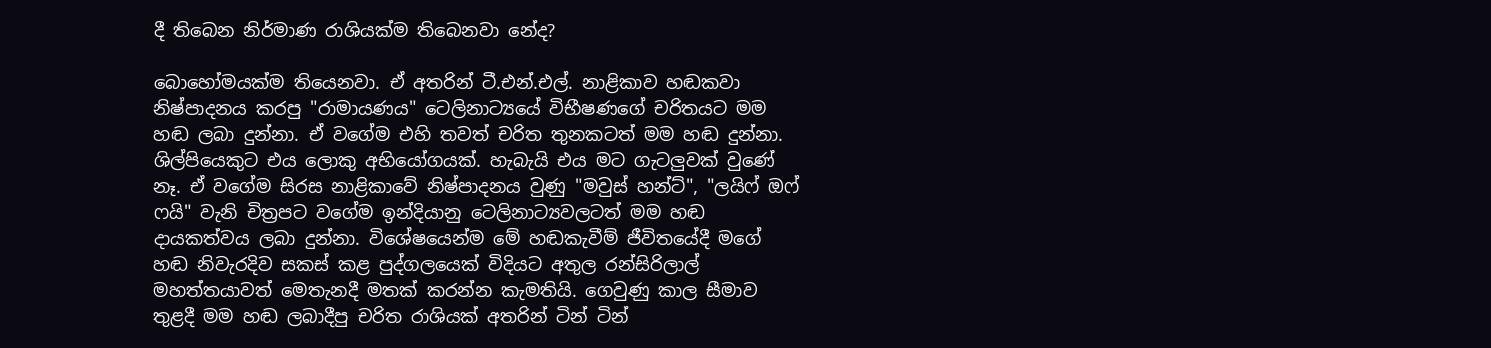දී තිබෙන නිර්මාණ රාශියක්ම තිබෙනවා නේද?

බොහෝමයක්ම තියෙනවා. ඒ අතරින් ටී.එන්.එල්. නාළිකාව හඬකවා නිෂ්පාදනය කරපු "රාමායණය" ටෙලිනාට්‍යයේ විභීෂණගේ චරිතයට මම හඬ ලබා දුන්නා. ඒ වගේම එහි තවත් චරිත තුනකටත් මම හඬ දුන්නා. ශිල්පියෙකුට එය ලොකු අභියෝගයක්. හැබැයි එය මට ගැටලුවක් වුණේ නෑ. ඒ වගේම සිරස නාළිකාවේ නිෂ්පාදනය වුණු "මවුස් හන්ට්", "ලයිෆ් ඔෆ් ෆයි" වැනි චිත්‍රපට වගේම ඉන්දියානු ටෙලිනාට්‍යවලටත් මම හඬ දායකත්වය ලබා දුන්නා. විශේෂයෙන්ම මේ හඬකැවීම් ජීවිතයේදී මගේ හඬ නිවැරදිව සකස් කළ පුද්ගලයෙක් විදියට අතුල රන්සිරිලාල් මහත්තයාවත් මෙතැනදී මතක් කරන්න කැමතියි. ගෙවුණු කාල සීමාව තුළදී මම හඬ ලබාදීපු චරිත රාශියක් අතරින් ටින් ටින්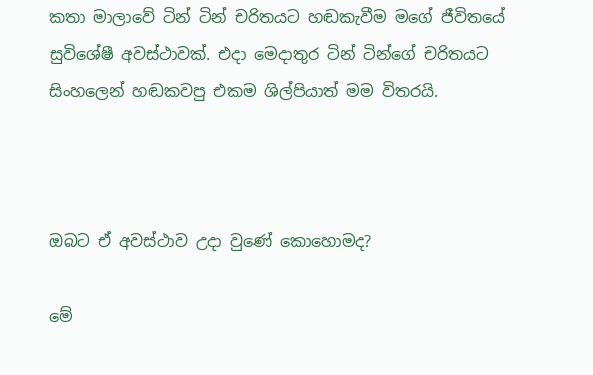කතා මාලාවේ ටින් ටින් චරිතයට හඬකැවීම මගේ ජීවිතයේ සුවිශේෂී අවස්ථාවක්. එදා මෙදාතුර ටින් ටින්ගේ චරිතයට සිංහලෙන් හඬකවපු එකම ශිල්පියාත් මම විතරයි.



ඔබට ඒ අවස්ථාව උදා වුණේ කොහොමද?

මේ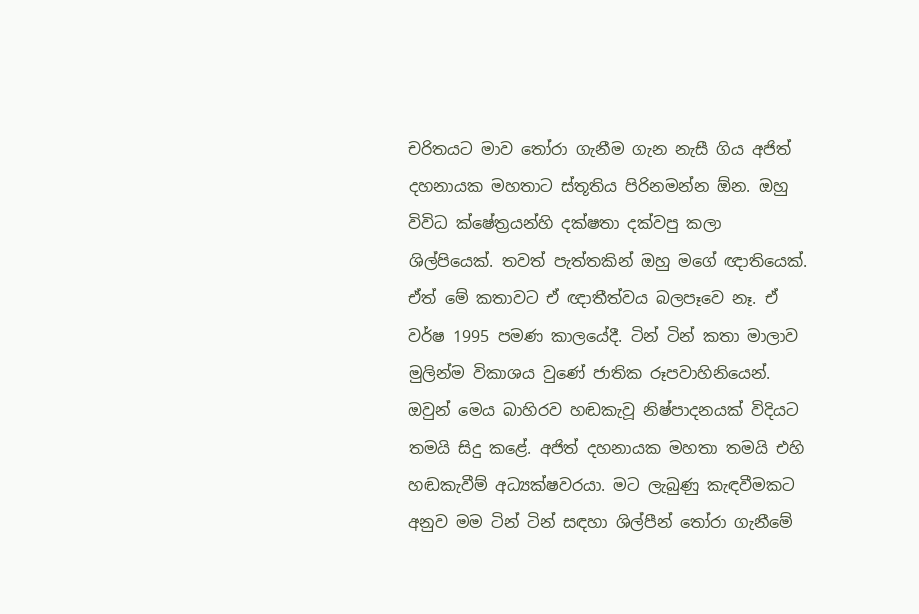චරිතයට මාව තෝරා ගැනීම ගැන නැසී ගිය අජිත් දහනායක මහතාට ස්තූතිය පිරිනමන්න ඕන. ඔහු විවිධ ක්ෂේත්‍රයන්හි දක්ෂතා දක්වපු කලා ශිල්පියෙක්. තවත් පැත්තකින් ඔහු මගේ ඥාතියෙක්. ඒත් මේ කතාවට ඒ ඥාතීත්වය බලපෑවෙ නෑ. ඒ වර්ෂ 1995 පමණ කාලයේදී. ටින් ටින් කතා මාලාව මුලින්ම විකාශය වුණේ ජාතික රූපවාහිනියෙන්. ඔවුන් මෙය බාහිරව හඬකැවූ නිෂ්පාදනයක් විදියට තමයි සිදු කළේ. අජිත් දහනායක මහතා තමයි එහි හඬකැවීම් අධ්‍යක්ෂවරයා. මට ලැබුණු කැඳවීමකට අනුව මම ටින් ටින් සඳහා ශිල්පීන් තෝරා ගැනීමේ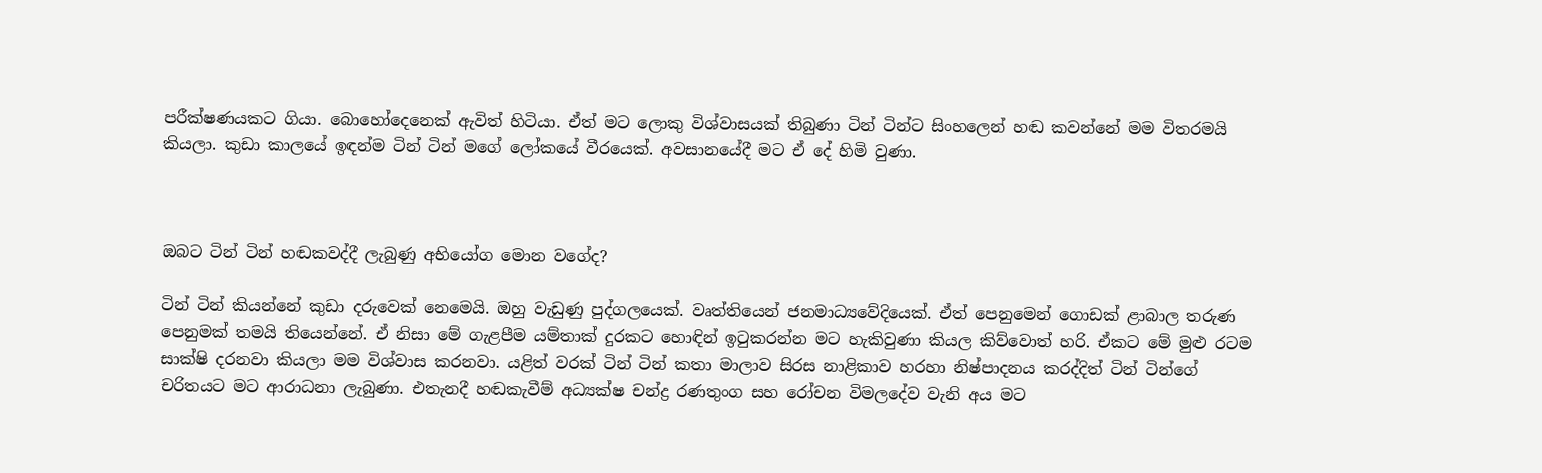පරීක්ෂණයකට ගියා. බොහෝදෙනෙක් ඇවිත් හිටියා. ඒත් මට ලොකු විශ්වාසයක් තිබුණා ටින් ටින්ට සිංහලෙන් හඬ කවන්නේ මම විතරමයි කියලා. කුඩා කාලයේ ඉඳන්ම ටින් ටින් මගේ ලෝකයේ වීරයෙක්. අවසානයේදී මට ඒ දේ හිමි වුණා.



ඔබට ටින් ටින් හඬකවද්දී ලැබුණු අභියෝග මොන වගේද?

ටින් ටින් කියන්නේ කුඩා දරුවෙක් නෙමෙයි. ඔහු වැඩුණු පුද්ගලයෙක්. වෘත්තියෙන් ජනමාධ්‍යවේදියෙක්. ඒත් පෙනුමෙන් ගොඩක් ළාබාල තරුණ පෙනුමක් තමයි තියෙන්නේ. ඒ නිසා මේ ගැළපීම යම්තාක් දුරකට හොඳින් ඉටුකරන්න මට හැකිවුණා කියල කිව්වොත් හරි. ඒකට මේ මුළු රටම සාක්ෂි දරනවා කියලා මම විශ්වාස කරනවා. යළිත් වරක් ටින් ටින් කතා මාලාව සිරස නාළිකාව හරහා නිෂ්පාදනය කරද්දිත් ටින් ටින්ගේ චරිතයට මට ආරාධනා ලැබුණා. එතැනදී හඬකැවීම් අධ්‍යක්ෂ චන්ද්‍ර රණතුංග සහ රෝචන විමලදේව වැනි අය මට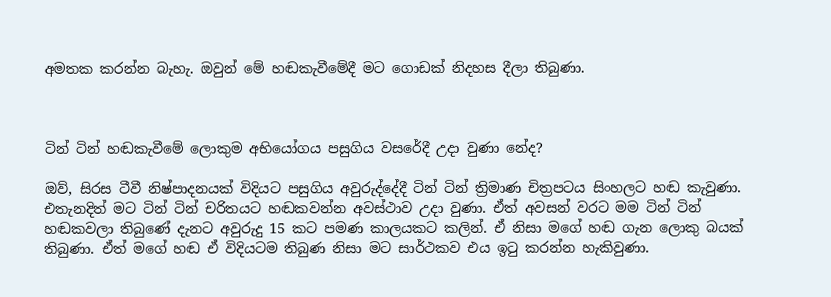අමතක කරන්න බැහැ. ඔවුන් මේ හඬකැවීමේදී මට ගොඩක් නිදහස දීලා තිබුණා.



ටින් ටින් හඬකැවීමේ ලොකුම අභියෝගය පසුගිය වසරේදී උදා වුණා නේද?

ඔව්, සිරස ටීවී නිෂ්පාදනයක් විදියට පසුගිය අවුරුද්දේදී ටින් ටින් ත්‍රිමාණ චිත්‍රපටය සිංහලට හඬ කැවුණා. එතැනදිත් මට ටින් ටින් චරිතයට හඬකවන්න අවස්ථාව උදා වුණා. ඒත් අවසන් වරට මම ටින් ටින් හඬකවලා තිබුණේ දැනට අවුරුදු 15 කට පමණ කාලයකට කලින්. ඒ නිසා මගේ හඬ ගැන ලොකු බයක් තිබුණා. ඒත් මගේ හඬ ඒ විදියටම තිබුණ නිසා මට සාර්ථකව එය ඉටු කරන්න හැකිවුණා.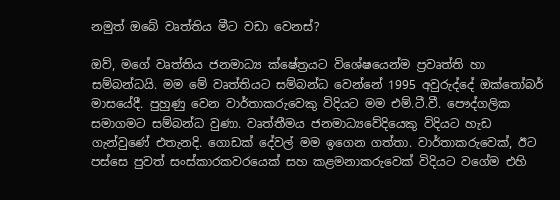නමුත් ඔබේ වෘත්තිය මීට වඩා වෙනස්?

ඔව්, මගේ වෘත්තිය ජනමාධ්‍ය ක්ෂේත්‍රයට විශේෂයෙන්ම ප්‍රවෘත්ති හා සම්බන්ධයි. මම මේ වෘත්තියට සම්බන්ධ වෙන්නේ 1995 අවුරුද්දේ ඔක්තෝබර් මාසයේදී. පුහුණු වෙන වාර්තාකරුවෙකු විදියට මම එම්.ටී.වී. පෞද්ගලික සමාගමට සම්බන්ධ වුණා. වෘත්තීමය ජනමාධ්‍යවේදියෙකු විදියට හැඩ ගැන්වුණේ එතැනදි. ගොඩක් දේවල් මම ඉගෙන ගත්තා. වාර්තාකරුවෙක්, ඊට පස්සෙ පුවත් සංස්කාරකවරයෙක් සහ කළමනාකරුවෙක් විදියට වගේම එහි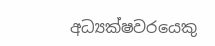අධ්‍යක්ෂවරයෙකු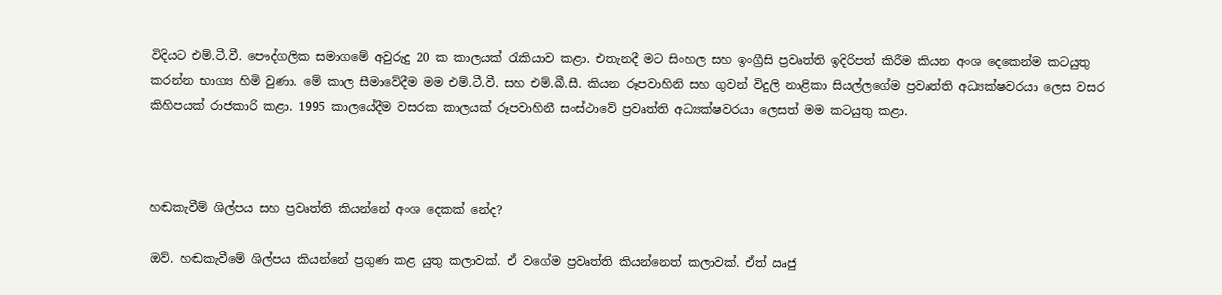විදියට එම්.ටී.වී. පෞද්ගලික සමාගමේ අවුරුදු 20 ක කාලයක් රැකියාව කළා. එතැනදී මට සිංහල සහ ඉංග්‍රීසි ප්‍රවෘත්ති ඉදිරිපත් කිරීම කියන අංශ දෙකෙන්ම කටයුතු කරන්න භාග්‍ය හිමි වුණා. මේ කාල සීමාවේදීම මම එම්.ටී.වී. සහ එම්.බී.සී. කියන රූපවාහිනි සහ ගුවන් විදුලි නාළිකා සියල්ලගේම ප්‍රවෘත්ති අධ්‍යක්ෂවරයා ලෙස වසර කිහිපයක් රාජකාරි කළා. 1995 කාලයේදීම වසරක කාලයක් රූපවාහිනී සංස්ථාවේ ප්‍රවෘත්ති අධ්‍යක්ෂවරයා ලෙසත් මම කටයුතු කළා.



හඬකැවීම් ශිල්පය සහ ප්‍රවෘත්ති කියන්නේ අංශ දෙකක් නේද?

ඔව්. හඬකැවීමේ ශිල්පය කියන්නේ ප්‍රගුණ කළ යුතු කලාවක්. ඒ වගේම ප්‍රවෘත්ති කියන්නෙත් කලාවක්. ඒත් ඍජු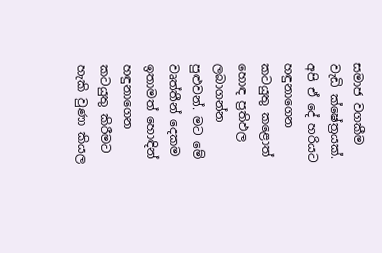සමාජ වගකීම වැඩි ක්ෂේත්‍රයක්. අපි ඒ දේ හරියට හඳුනාගෙන කටයුතු කළොත් හොඳ ප්‍රතිඵල ලබාගන්න පුළුවන්. මට මේ වෘත්තීන් දෙකම ඉතාමත් හොඳින් හඳුනාගෙන කටයුතු කිරීමට හැකි වුණා කියල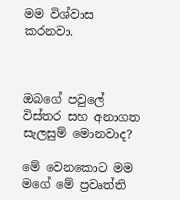මම විශ්වාස කරනවා.



ඔබගේ පවුලේ විස්තර සහ අනාගත සැලසුම් මොනවාද?

මේ වෙනකොට මම මගේ මේ ප්‍රවෘත්ති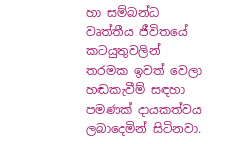හා සම්බන්ධ වෘත්තීය ජීවිතයේ කටයුතුවලින් තරමක ඉවත් වෙලා හඬකැවීම් සඳහා පමණක් දායකත්වය ලබාදෙමින් සිටිනවා.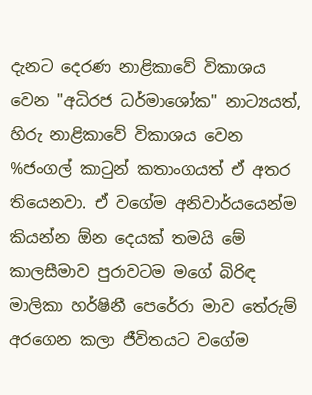දැනට දෙරණ නාළිකාවේ විකාශය වෙන "අධිරජ ධර්මාශෝක" නාට්‍යයත්, හිරු නාළිකාවේ විකාශය වෙන %ජංගල් කාටුන් කතාංගයත් ඒ අතර තියෙනවා. ඒ වගේම අනිවාර්යයෙන්ම කියන්න ඕන දෙයක් තමයි මේ කාලසීමාව පුරාවටම මගේ බිරිඳ මාලිකා හර්ෂිනී පෙරේරා මාව තේරුම් අරගෙන කලා ජීවිතයට වගේම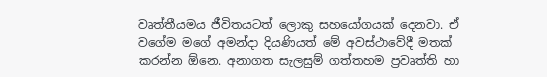වෘත්තීයමය ජීවිතයටත් ලොකු සහයෝගයක් දෙනවා. ඒ වගේම මගේ අමන්දා දියණියත් මේ අවස්ථාවේදී මතක් කරන්න ඕනෙ. අනාගත සැලසුම් ගත්තහම ප්‍රවෘත්ති හා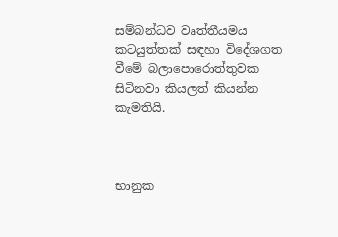සම්බන්ධව වෘත්තීයමය කටයුත්තක් සඳහා විදේශගත වීමේ බලාපොරොත්තුවක සිටිනවා කියලත් කියන්න කැමතියි.



භානුක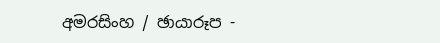අමරසිංහ / ඡායාරූප -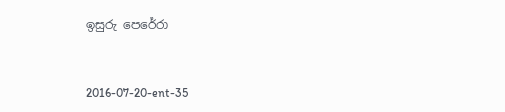ඉසුරු පෙරේරා



2016-07-20-ent-35